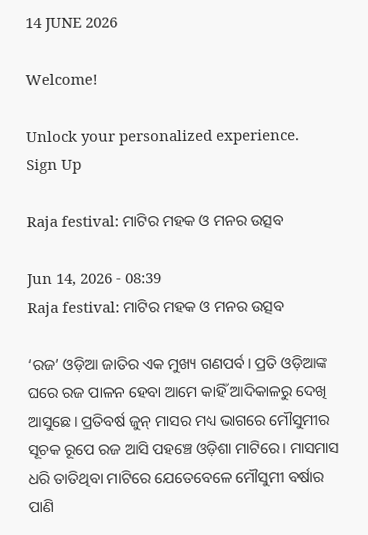14 JUNE 2026

Welcome!

Unlock your personalized experience.
Sign Up

Raja festival: ମାଟିର ମହକ ଓ ମନର ଉତ୍ସବ

Jun 14, 2026 - 08:39
Raja festival: ମାଟିର ମହକ ଓ ମନର ଉତ୍ସବ

‘ରଜ’ ଓଡ଼ିଆ ଜାତିର ଏକ ମୁଖ୍ୟ ଗଣପର୍ବ। ପ୍ରତି ଓଡ଼ିଆଙ୍କ ଘରେ ରଜ ପାଳନ ହେବା ଆମେ କାହିଁ ଆଦିକାଳରୁ ଦେଖି ଆସୁଛେ। ପ୍ରତିବର୍ଷ ଜୁନ୍‌ ମାସର ମଧ୍ୟ ଭାଗରେ ମୌସୁମୀର ସୂଚକ ରୂପେ ରଜ ଆସି ପହଞ୍ଚେ ଓଡ଼ିଶା ମାଟିରେ। ମାସମାସ ଧରି ତାତିଥିବା ମାଟିରେ ଯେତେବେଳେ ମୌସୁମୀ ବର୍ଷାର ପାଣି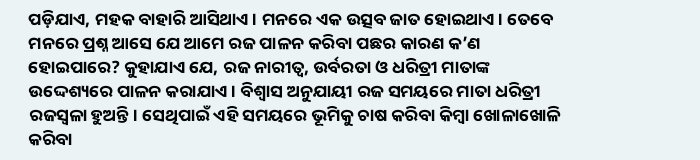ପଡ଼ିଯାଏ, ମହକ ବାହାରି ଆସିଥାଏ। ମନରେ ଏକ ଉତ୍ସବ ଜାତ ହୋଇଥାଏ। ତେବେ ମନରେ ପ୍ରଶ୍ନ ଆସେ ଯେ ଆମେ ରଜ ପାଳନ କରିବା ପଛର କାରଣ କ’ଣ ହୋଇପାରେ? କୁହାଯାଏ ଯେ, ରଜ ନାରୀତ୍ବ, ଉର୍ବରତା ଓ ଧରିତ୍ରୀ ମାତାଙ୍କ ଉଦ୍ଦେଶ୍ୟରେ ପାଳନ କରାଯାଏ। ବିଶ୍ବାସ ଅନୁଯାୟୀ ରଜ ସମୟ‌ରେ ମାତା ଧରିତ୍ରୀ ରଜସ୍ବଳା ହୁଅନ୍ତି। ସେଥିପାଇଁ ଏହି ସମୟରେ ଭୂମିକୁ ଚାଷ କରିବା କିମ୍ବା ଖୋଳାଖୋଳି କରିବା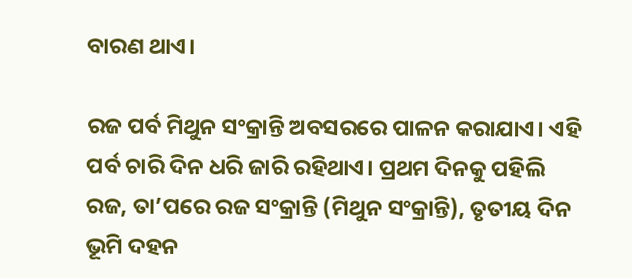ବାରଣ ଥାଏ।

ରଜ ପର୍ବ ମିଥୁନ ସଂକ୍ରାନ୍ତି ଅବସରରେ ପାଳନ କରାଯାଏ। ଏହି ପର୍ବ ଚାରି ଦିନ ଧରି ଜାରି ରହିଥାଏ। ପ୍ରଥମ ଦିନକୁ ପହିଲି ରଜ, ତା’ପରେ ରଜ ସଂକ୍ରାନ୍ତି (ମିଥୁନ ସଂକ୍ରାନ୍ତି), ତୃତୀୟ ଦିନ ଭୂମି ଦହନ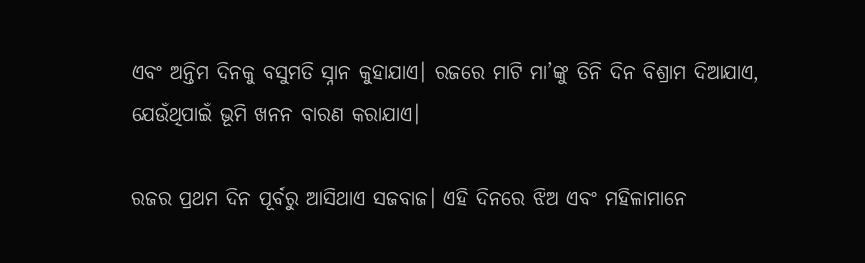ଏବଂ ଅନ୍ତିମ ଦିନକୁ ବସୁମତି ସ୍ନାନ କୁହାଯାଏ। ରଜରେ ମାଟି ମା’ଙ୍କୁ ତିନି ଦିନ ବିଶ୍ରାମ ଦିଆଯାଏ, ଯେଉଁଥିପାଇଁ ଭୂମି ଖନନ ବାରଣ କରାଯାଏ।

ରଜର ପ୍ରଥମ ଦିନ ପୂର୍ବରୁ ଆସିଥାଏ ସଜବାଜ। ଏହି ଦିନରେ ଝିଅ ଏବଂ ମହିଳାମାନେ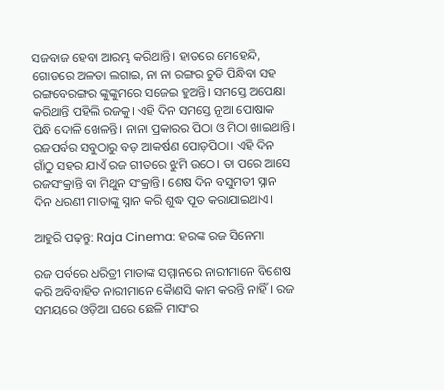ସଜବାଜ ହେବା ଆରମ୍ଭ କରିଥାନ୍ତି। ହାତରେ ମେହେନ୍ଦି, ଗୋଡରେ ଅଳତା ଲଗାଇ, ନା ନା ରଙ୍ଗର ଚୁଡି ପିନ୍ଧିବା ସହ ରଙ୍ଗବେରଙ୍ଗର ଙ୍କୁଙ୍କୁମରେ ସଜେଇ ହୁଅନ୍ତି। ସମସ୍ତେ ଅପେକ୍ଷା କରିଥାନ୍ତି ପହିଲି ରଜକୁ। ଏହି ଦିନ ସମସ୍ତେ ନୂଆ ପୋଷାକ ପିନ୍ଧି ଦୋଳି ଖେଳନ୍ତି। ନାନା ପ୍ରକାରର ପିଠା ଓ ମିଠା ଖାଇଥାନ୍ତି। ରଜପର୍ବର ସବୁଠାରୁ ବଡ଼ ଆକ‌ର୍ଷଣ ପୋଡ଼ପିଠା‌। ଏହି ଦିନ ଗାଁଠୁ ସହର ଯାଏଁ ରଜ ଗୀତରେ ଝୁମି ଉଠେ। ତା ପରେ ଆସେ ରଜସଂକ୍ରାନ୍ତି ବା ମିଥୁନ ସଂକ୍ରାନ୍ତି। ଶେଷ ଦିନ ବସୁମତୀ ସ୍ନାନ ଦିନ ଧରଣୀ ମାତାଙ୍କୁ ସ୍ନାନ କରି ଶୁଦ୍ଧ ପୂତ କରାଯାଇଥାଏ।

ଆହୁରି ପଢ଼ନ୍ତୁ: Raja Cinema: ହରଙ୍କ ରଜ ସିନେମା

ରଜ ପର୍ବରେ ଧରିତ୍ରୀ ମାତାଙ୍କ ସମ୍ମାନରେ ନାରୀମାନେ ବି‌ଶେଷ କରି ଅବିବାହିତ ନାରୀମାନେ କୈାଣସି କାମ କରନ୍ତି ନାହିଁ। ରଜ ସମୟରେ ଓଡ଼ିଆ ଘରେ ଛେଳି ମାସଂର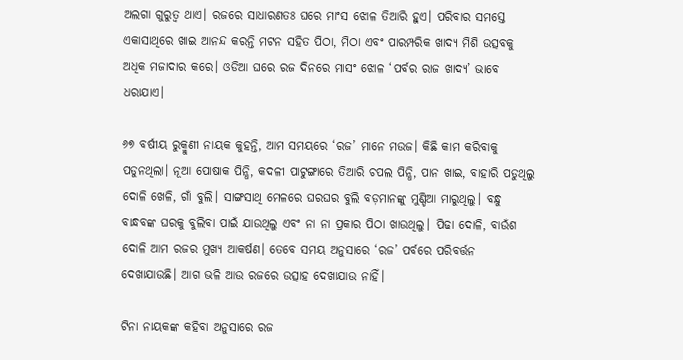ଅଲଗା ଗୁରୁତ୍ୱ ଥାଏ। ରଜରେ ସାଧାରଣତଃ ଘରେ ମାଂସ ଝୋଳ ତିଆରି ହୁଏ। ପରିବାର ସମସ୍ତେ ଏକାସାଥିରେ ଖାଇ ଆନନ୍ଦ କରନ୍ତି ମଟନ ସହିତ ପିଠା, ମିଠା ଏବଂ ପାରମ୍ପରିକ ଖାଦ୍ୟ ମିଶି ଉତ୍ସବକୁ ଅଧିକ ମଜାଦାର କରେ। ଓଡିଆ ଘରେ ରଜ ଦିନରେ ମାସଂ ଝୋଳ ‘ପର୍ବର ରାଜ ଖାଦ୍ୟ’ ଭାବେ ଧରାଯାଏ।

୬୭ ବର୍ଷୀୟ ରୁକ୍ମୁଣୀ ନାୟକ କୁହନ୍ତି, ଆମ ସମୟରେ ‘ରଜ’ ମାନେ ମଉଜ। କିଛି କାମ କରିବାକୁ ପଡୁନଥିଲା। ନୂଆ ପୋଷାକ ପିନ୍ଧି, କଦଳୀ ପାଟୁଙ୍ଗାରେ ତିଆରି ଚପଲ ପିନ୍ଧି, ପାନ ଖାଇ, ବାହାରି ପଡୁଥିଲୁ‌ ଦୋଳି ଖେଳି, ଗାଁ ବୁଲି। ସାଙ୍ଗସାଥି ମେଳରେ ଘରଘର ବୁଲି ବଡ଼ମାନଙ୍କୁ ମୁଣ୍ଡିଆ ମାରୁଥିଲୁ। ବନ୍ଧୁ ବାନ୍ଧବଙ୍କ ଘରକୁ ବୁଲିବା ପାଇଁ ଯାଉଥିଲୁ ଏବଂ ନା ନା ପ୍ରକାର ପିଠା ଖାଉଥିଲୁ। ପିଢା ଦୋଳି, ବାଉଁଶ ଦୋଳି ଆମ ରଜର ମୁଖ୍ୟ ଆକର୍ଷଣ। ତେବେ ସମୟ ଅନୁସାରେ ‘ରଜ’ ପର୍ବରେ ପରିବର୍ତ୍ତନ ଦେଖାଯାଉଛି। ଆଗ ଭଳି ଆଉ ରଜରେ ଉତ୍ସାହ ଦେଖାଯାଉ ନାହିଁ।

ଟିନା ନାୟକଙ୍କ କହିବା ଅନୁସାରେ ରଜ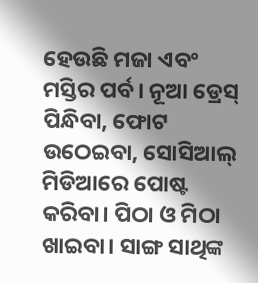ହେଉଛି ମଜା ଏବଂ ମସ୍ତିର ପର୍ବ। ନୂଆ‌ ଡ୍ରେସ୍‌ ପିନ୍ଧିବା, ଫୋଟ ଉଠେଇବା, ସୋସିଆଲ୍‌ ମିଡିଆରେ ପୋଷ୍ଟ କରିବା। ପିଠା ଓ ମିଠା ଖାଇବା। ସାଙ୍ଗ ସାଥିଙ୍କ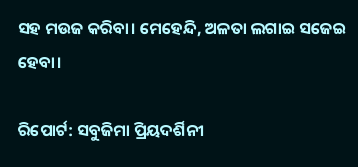ସହ ମଉଜ କରିବା। ମେହେନ୍ଦି, ଅଳତା ଲଗାଇ ସଜେଇ ହେବା।

ରିପୋର୍ଟ: ସବୁଜିମା ପ୍ରିୟଦର୍ଶିନୀ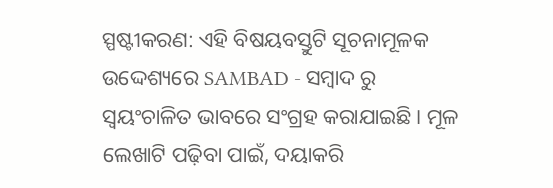ସ୍ପଷ୍ଟୀକରଣ: ଏହି ବିଷୟବସ୍ତୁଟି ସୂଚନାମୂଳକ ଉଦ୍ଦେଶ୍ୟରେ SAMBAD - ସମ୍ବାଦ ରୁ ସ୍ୱୟଂଚାଳିତ ଭାବରେ ସଂଗ୍ରହ କରାଯାଇଛି। ମୂଳ ଲେଖାଟି ପଢ଼ିବା ପାଇଁ, ଦୟାକରି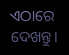ଏଠାରେ ଦେଖନ୍ତୁ।